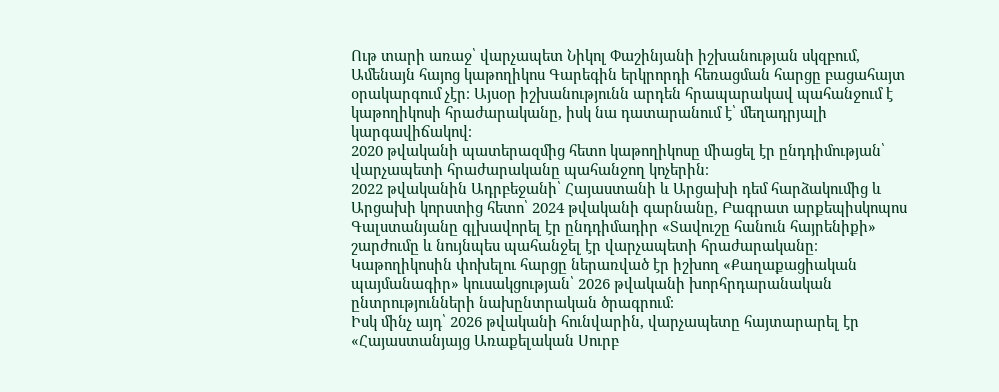Ութ տարի առաջ՝ վարչապետ Նիկոլ Փաշինյանի իշխանության սկզբում, Ամենայն հայոց կաթողիկոս Գարեգին երկրորդի հեռացման հարցը բացահայտ օրակարգում չէր։ Այսօր իշխանությունն արդեն հրապարակավ պահանջում է կաթողիկոսի հրաժարականը, իսկ նա դատարանում է՝ մեղադրյալի կարգավիճակով։
2020 թվականի պատերազմից հետո կաթողիկոսը միացել էր ընդդիմության՝ վարչապետի հրաժարականը պահանջող կոչերին։
2022 թվականին Ադրբեջանի՝ Հայաստանի և Արցախի դեմ հարձակումից և Արցախի կորստից հետո՝ 2024 թվականի գարնանը, Բագրատ արքեպիսկոպոս Գալստանյանը գլխավորել էր ընդդիմադիր «Տավուշը հանուն հայրենիքի» շարժումը և նույնպես պահանջել էր վարչապետի հրաժարականը։
Կաթողիկոսին փոխելու հարցը ներառված էր իշխող «Քաղաքացիական պայմանագիր» կուսակցության՝ 2026 թվականի խորհրդարանական ընտրությունների նախընտրական ծրագրում։
Իսկ մինչ այդ՝ 2026 թվականի հունվարին, վարչապետը հայտարարել էր «Հայաստանյայց Առաքելական Սուրբ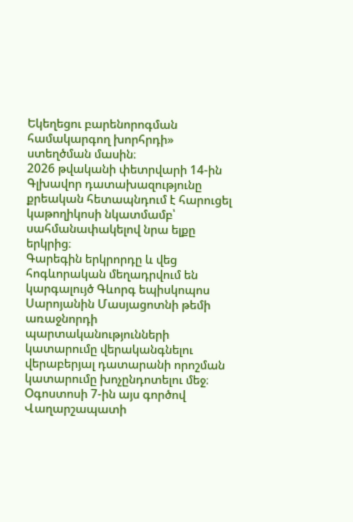Եկեղեցու բարենորոգման համակարգող խորհրդի» ստեղծման մասին։
2026 թվականի փետրվարի 14-ին Գլխավոր դատախազությունը քրեական հետապնդում է հարուցել կաթողիկոսի նկատմամբ՝ սահմանափակելով նրա ելքը երկրից։
Գարեգին երկրորդը և վեց հոգևորական մեղադրվում են կարգալույծ Գևորգ եպիսկոպոս Սարոյանին Մասյացոտնի թեմի առաջնորդի պարտականությունների կատարումը վերականգնելու վերաբերյալ դատարանի որոշման կատարումը խոչընդոտելու մեջ։
Օգոստոսի 7-ին այս գործով Վաղարշապատի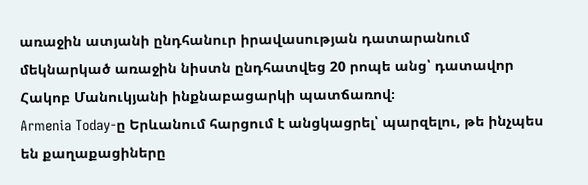առաջին ատյանի ընդհանուր իրավասության դատարանում մեկնարկած առաջին նիստն ընդհատվեց 20 րոպե անց՝ դատավոր Հակոբ Մանուկյանի ինքնաբացարկի պատճառով։
Armenia Today-ը Երևանում հարցում է անցկացրել՝ պարզելու, թե ինչպես են քաղաքացիները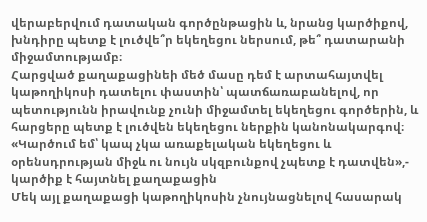վերաբերվում դատական գործընթացին և, նրանց կարծիքով, խնդիրը պետք է լուծվե՞ր եկեղեցու ներսում, թե՞ դատարանի միջամտությամբ։
Հարցված քաղաքացինեի մեծ մասը դեմ է արտահայտվել կաթողիկոսի դատելու փաստին՝ պատճառաբանելով, որ պետությունն իրավունք չունի միջամտել եկեղեցու գործերին, և հարցերը պետք է լուծվեն եկեղեցու ներքին կանոնակարգով։
«Կարծում եմ՝ կապ չկա առաքելական եկեղեցու և օրենսդրության միջև ու նույն սկզբունքով չպետք է դատվեն»,- կարծիք է հայտնել քաղաքացին
Մեկ այլ քաղաքացի կաթողիկոսին չնույնացնելով հասարակ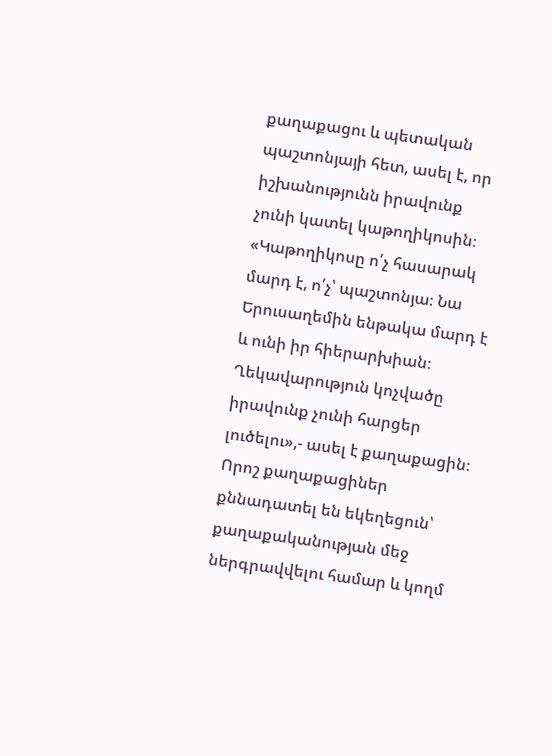քաղաքացու և պետական պաշտոնյայի հետ, ասել է, որ իշխանությունն իրավունք չունի կատել կաթողիկոսին։
«Կաթողիկոսը ո՛չ հասարակ մարդ է, ո՛չ՝ պաշտոնյա։ Նա Երուսաղեմին ենթակա մարդ է և ունի իր հիերարխիան։ Ղեկավարություն կոչվածը իրավունք չունի հարցեր լուծելու»,- ասել է քաղաքացին։
Որոշ քաղաքացիներ քննադատել են եկեղեցուն՝ քաղաքականության մեջ ներգրավվելու համար և կողմ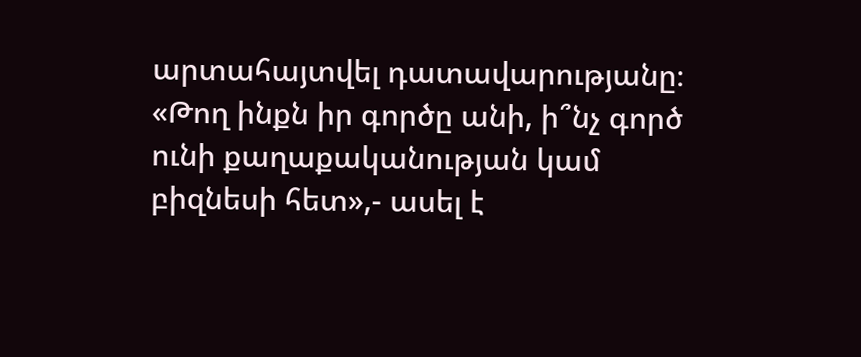արտահայտվել դատավարությանը։
«Թող ինքն իր գործը անի, ի՞նչ գործ ունի քաղաքականության կամ բիզնեսի հետ»,- ասել է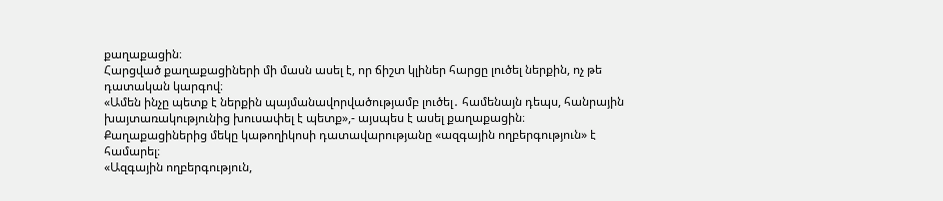քաղաքացին։
Հարցված քաղաքացիների մի մասն ասել է, որ ճիշտ կլիներ հարցը լուծել ներքին, ոչ թե դատական կարգով։
«Ամեն ինչը պետք է ներքին պայմանավորվածությամբ լուծել․ համենայն դեպս, հանրային խայտառակությունից խուսափել է պետք»,- այսպես է ասել քաղաքացին։
Քաղաքացիներից մեկը կաթողիկոսի դատավարությանը «ազգային ողբերգություն» է համարել։
«Ազգային ողբերգություն,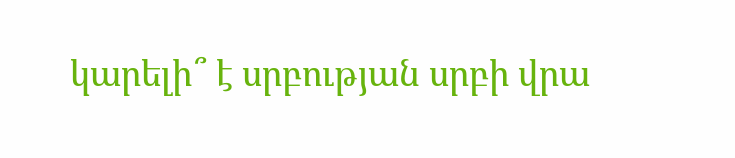կարելի՞ է սրբության սրբի վրա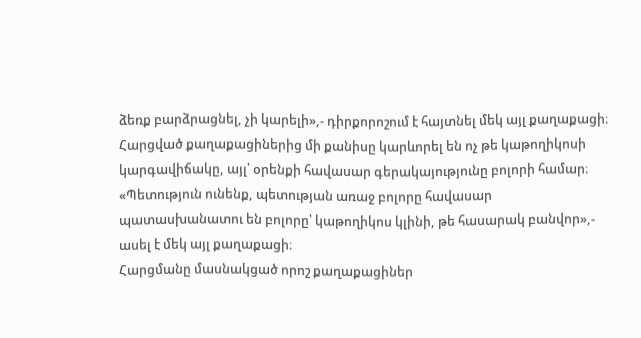ձեռք բարձրացնել, չի կարելի»,- դիրքորոշում է հայտնել մեկ այլ քաղաքացի։
Հարցված քաղաքացիներից մի քանիսը կարևորել են ոչ թե կաթողիկոսի կարգավիճակը, այլ՝ օրենքի հավասար գերակայությունը բոլորի համար։
«Պետություն ունենք, պետության առաջ բոլորը հավասար պատասխանատու են բոլորը՝ կաթողիկոս կլինի, թե հասարակ բանվոր»,- ասել է մեկ այլ քաղաքացի։
Հարցմանը մասնակցած որոշ քաղաքացիներ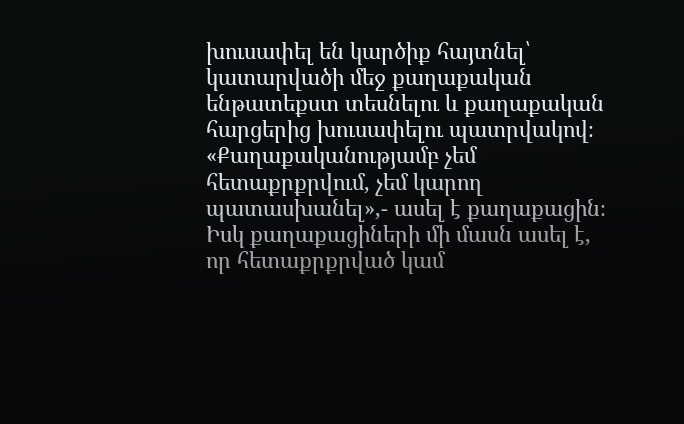խուսափել են կարծիք հայտնել՝ կատարվածի մեջ քաղաքական ենթատեքստ տեսնելու և քաղաքական հարցերից խուսափելու պատրվակով։
«Քաղաքականությամբ չեմ հետաքրքրվում, չեմ կարող պատասխանել»,- ասել է քաղաքացին։
Իսկ քաղաքացիների մի մասն ասել է, որ հետաքրքրված կամ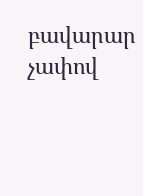բավարար չափով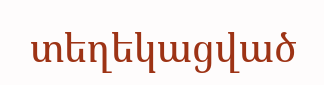տեղեկացված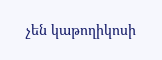չեն կաթողիկոսի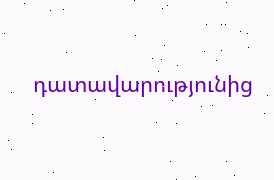դատավարությունից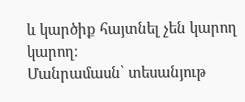և կարծիք հայտնել չեն կարող կարող։
Մանրամասն՝ տեսանյութ